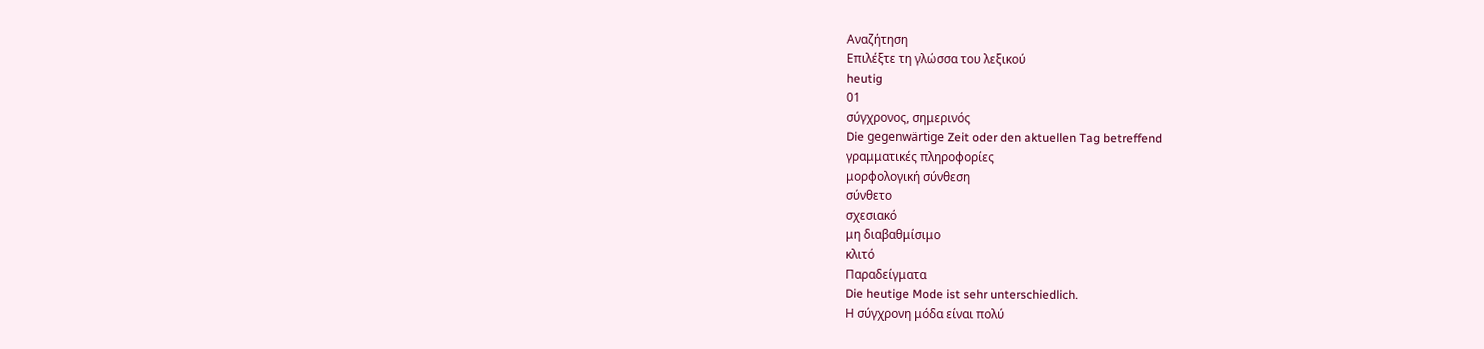Αναζήτηση
Επιλέξτε τη γλώσσα του λεξικού
heutig
01
σύγχρονος, σημερινός
Die gegenwärtige Zeit oder den aktuellen Tag betreffend
γραμματικές πληροφορίες
μορφολογική σύνθεση
σύνθετο
σχεσιακό
μη διαβαθμίσιμο
κλιτό
Παραδείγματα
Die heutige Mode ist sehr unterschiedlich.
Η σύγχρονη μόδα είναι πολύ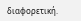διαφορετική.